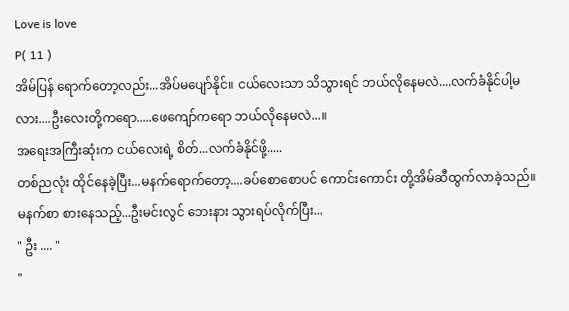Love is love
P( 11 )
အိမ်ပြန် ရောက်တော့လည်း...အိပ်မပျော်နိုင်။ ငယ်လေးသာ သိသွားရင် ဘယ်လိုနေမလဲ....လက်ခံနိုင်ပါ့မလား....ဦးလေးတို့ကရော.....ဖေကျော်ကရော ဘယ်လိုနေမလဲ...။
အရေးအကြီးဆုံးက ငယ်လေးရဲ့ စိတ်...လက်ခံနိုင်ဖို့.....
တစ်ညလုံး ထိုင်နေခဲ့ပြီး...မနက်ရောက်တော့....ခပ်စောစောပင် ကောင်းကောင်း တို့အိမ်ဆီထွက်လာခဲ့သည်။ မနက်စာ စားနေသည့်...ဦးမင်းလွင် ဘေးနား သွားရပ်လိုက်ပြီး...
" ဦး .... "
"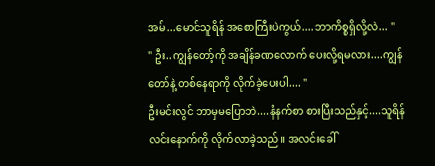အမ်...မောင်သူရိန် အစောကြီးပဲကွယ်....ဘာကိစ္စရှိလို့လဲ... "
" ဦး..ကျွန်တော့်ကို အချိန်ခဏလောက် ပေးလို့ရမလား....ကျွန်တော်နဲ့ တစ်နေရာကို လိုက်ခဲ့ပေးပါ.... "
ဦးမင်းလွင် ဘာမှမပြောဘဲ....နံနက်စာ စားပြီးသည်နှင့်....သူရိန်လင်းနောက်ကို လိုက်လာခဲ့သည်။ အလင်းခေါ်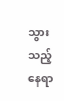သွားသည့်နေရာ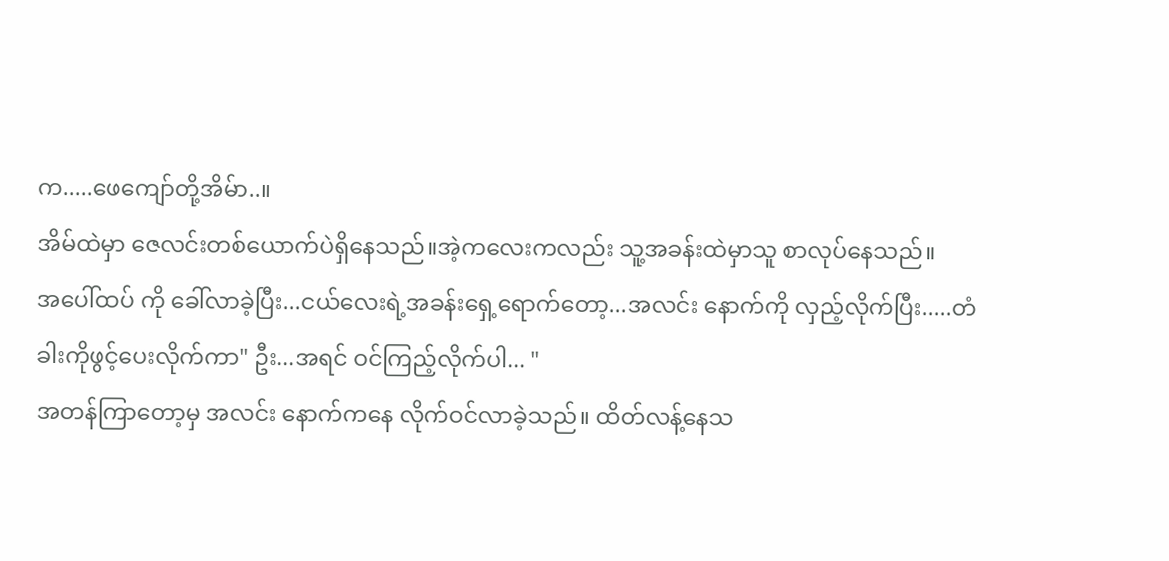က.....ဖေကျော်တို့အိမ်ာ..။
အိမ်ထဲမှာ ဇေလင်းတစ်ယောက်ပဲရှိနေသည်။အဲ့ကလေးကလည်း သူ့အခန်းထဲမှာသူ စာလုပ်နေသည်။
အပေါ်ထပ် ကို ခေါ်လာခဲ့ပြီး...ငယ်လေးရဲ့အခန်းရှေ့ရောက်တော့...အလင်း နောက်ကို လှည့်လိုက်ပြီး.....တံခါးကိုဖွင့်ပေးလိုက်ကာ" ဦး...အရင် ဝင်ကြည့်လိုက်ပါ... "
အတန်ကြာတော့မှ အလင်း နောက်ကနေ လိုက်ဝင်လာခဲ့သည်။ ထိတ်လန့်နေသ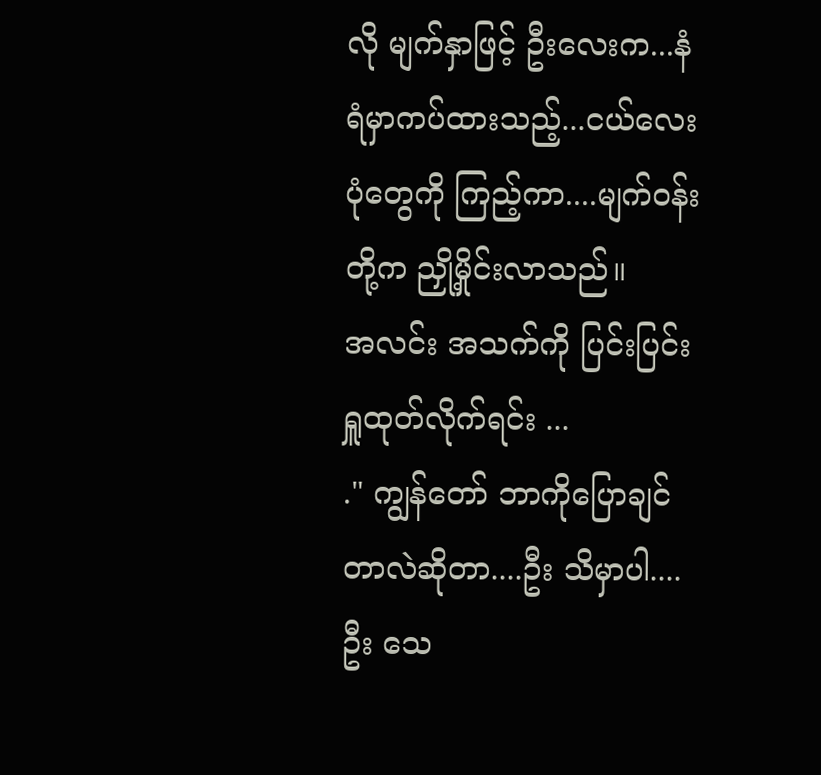လို မျက်နှာဖြင့် ဦးလေးက...နံရံမှာကပ်ထားသည့်...ငယ်လေး ပုံတွေကို ကြည့်ကာ....မျက်ဝန်းတို့က ညှို့မှိုင်းလာသည်။
အလင်း အသက်ကို ပြင်းပြင်း ရှူထုတ်လိုက်ရင်း ...
." ကျွန်တော် ဘာကိုပြောချင်တာလဲဆိုတာ....ဦး သိမှာပါ.... ဦး သေ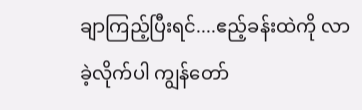ချာကြည့်ပြီးရင်....ဧည့်ခန်းထဲကို လာခဲ့လိုက်ပါ ကျွန်တော်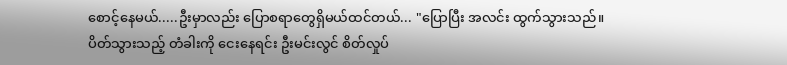စောင့်နေမယ်.....ဦးမှာလည်း ပြောစရာတွေရှိမယ်ထင်တယ်... "ပြောပြီး အလင်း ထွက်သွားသည်။
ပိတ်သွားသည့် တံခါးကို ငေးနေရင်း ဦးမင်းလွင် စိတ်လှုပ်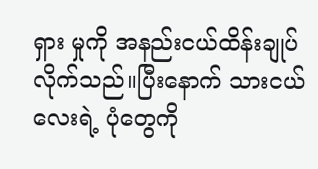ရှား မှုကို အနည်းငယ်ထိန်းချုပ်လိုက်သည်။ပြီးနောက် သားငယ်လေးရဲ့ ပုံတွေကို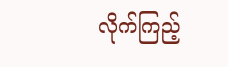လိုက်ကြည့်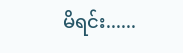မိရင်း......